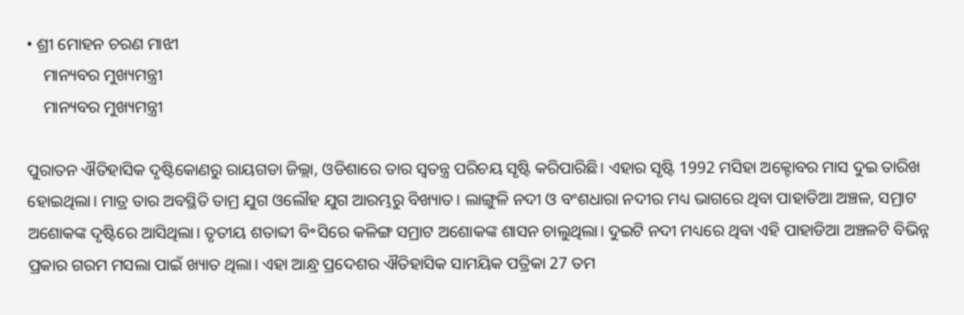• ଶ୍ରୀ ମୋହନ ଚରଣ ମାଝୀ
    ମାନ୍ୟବର ମୁଖ୍ୟମନ୍ତ୍ରୀ
    ମାନ୍ୟବର ମୁଖ୍ୟମନ୍ତ୍ରୀ

ପୁରାତନ ଐତିହାସିକ ଦୃଷ୍ଟିକୋଣରୁ ରାୟଗଡା ଜିଲ୍ଲା, ଓଡିଶାରେ ତାର ସ୍ଵତନ୍ତ୍ର ପରିଚୟ ସୃଷ୍ଟି କରିପାରିଛି। ଏହାର ସୃଷ୍ଟି 1992 ମସିହା ଅକ୍ଟୋବର ମାସ ଦୁଇ ତାରିଖ ହୋଇଥିଲା। ମାତ୍ର ତାର ଅବସ୍ଥିତି ତାମ୍ର ଯୁଗ ଓଲୌହ ଯୁଗ ଆରମ୍ଭରୁ ବିଖ୍ୟାତ। ଲାଙ୍ଗୁଳି ନଦୀ ଓ ବଂଶଧାରା ନଦୀର ମଧ୍ୟ ଭାଗରେ ଥିବା ପାହାଡିଆ ଅଞ୍ଚଳ, ସମ୍ରାଟ ଅଶୋକଙ୍କ ଦୃଷ୍ଟିରେ ଆସିଥିଲା। ତୃତୀୟ ଶତାବ୍ଦୀ ବି॰ସିରେ କଳିଙ୍ଗ ସମ୍ରାଟ ଅଶୋକଙ୍କ ଶାସନ ଚାଲୁଥିଲା। ଦୁଇଟି ନଦୀ ମଧ୍ୟରେ ଥିବା ଏହି ପାହାଡିଆ ଅଞ୍ଚଳଟି ବିଭିନ୍ନ ପ୍ରକାର ଗରମ ମସଲା ପାଇଁ ଖ୍ୟାତ ଥିଲା। ଏହା ଆନ୍ଧ୍ର ପ୍ରଦେଶର ଐତିହାସିକ ସାମୟିକ ପତ୍ରିକା 27 ତମ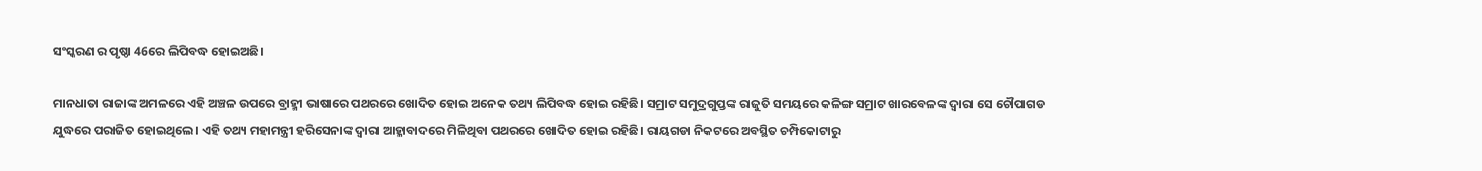ସଂସ୍କରଣ ର ପୃଷ୍ଠା 46ରେ ଲିପିବଦ୍ଧ ହୋଇଅଛି।

ମାନଧାତା ରାଜାଙ୍କ ଅମଳରେ ଏହି ଅଞ୍ଚଳ ଉପରେ ବ୍ରାହ୍ମୀ ଭାଷାରେ ପଥରରେ ଖୋଦିତ ହୋଇ ଅନେକ ତଥ୍ୟ ଲିପିବଦ୍ଧ ହୋଇ ରହିଛି। ସମ୍ରାଟ ସମୁଦ୍ରଗୁପ୍ତଙ୍କ ରାଜୁତି ସମୟରେ କଳିଙ୍ଗ ସମ୍ରାଟ ଖାରବେଳଙ୍କ ଦ୍ଵାରା ସେ ଚୌପାଗଡ ଯୁଦ୍ଧରେ ପରାଜିତ ହୋଇଥିଲେ। ଏହି ତଥ୍ୟ ମହାମନ୍ତ୍ରୀ ହରିସେନାଙ୍କ ଦ୍ଵାରା ଆହ୍ଳାବାଦରେ ମିଳିଥିବା ପଥରରେ ଖୋଦିତ ହୋଇ ରହିଛି। ରାୟଗଡା ନିକଟରେ ଅବସ୍ଥିତ ଚମ୍ପିକୋଟାରୁ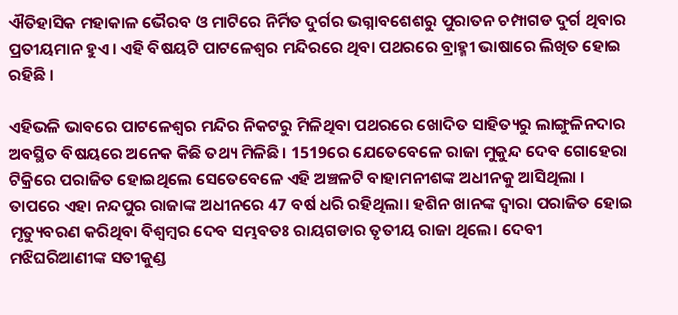ଐତିହାସିକ ମହାକାଳ ଭୈରବ ଓ ମାଟିରେ ନିର୍ମିତ ଦୁର୍ଗର ଭଗ୍ନାବଶେଶରୁ ପୁରାତନ ଚମ୍ପାଗଡ ଦୁର୍ଗ ଥିବାର ପ୍ରତୀୟମାନ ହୁଏ। ଏହି ବିଷୟଟି ପାଟଳେଶ୍ଵର ମନ୍ଦିରରେ ଥିବା ପଥରରେ ବ୍ରାହ୍ମୀ ଭାଷାରେ ଲିଖିତ ହୋଇ ରହିଛି ।

ଏହିଭଳି ଭାବରେ ପାଟଳେଶ୍ଵର ମନ୍ଦିର ନିକଟରୁ ମିଳିଥିବା ପଥରରେ ଖୋଦିତ ସାହିତ୍ୟରୁ ଲାଙ୍ଗୁଳିନଦାର ଅବସ୍ଥିତ ବିଷୟରେ ଅନେକ କିଛି ତଥ୍ୟ ମିଳିଛି। 1519ରେ ଯେତେବେଳେ ରାଜା ମୁକୁନ୍ଦ ଦେବ ଗୋହେରା ଟିକ୍ରିରେ ପରାଜିତ ହୋଇଥିଲେ ସେତେବେଳେ ଏହି ଅଞ୍ଚଳଟି ବାହାମନୀଶଙ୍କ ଅଧୀନକୁ ଆସିଥିଲା । ତାପରେ ଏହା ନନ୍ଦପୁର ରାଜାଙ୍କ ଅଧୀନରେ 47 ବର୍ଷ ଧରି ରହିଥିଲା। ହଶିନ ଖାନଙ୍କ ଦ୍ଵାରା ପରାଜିତ ହୋଇ ମୃତ୍ୟୁବରଣ କରିଥିବା ବିଶ୍ଵମ୍ବର ଦେବ ସମ୍ଭବତଃ ରାୟଗଡାର ତୃତୀୟ ରାଜା ଥିଲେ। ଦେବୀ ମଝିଘରିଆଣୀଙ୍କ ସତୀକୁଣ୍ଡ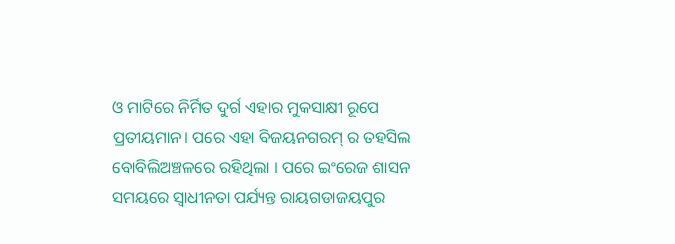ଓ ମାଟିରେ ନିର୍ମିତ ଦୁର୍ଗ ଏହାର ମୁକସାକ୍ଷୀ ରୂପେ ପ୍ରତୀୟମାନ। ପରେ ଏହା ବିଜୟନଗରମ୍ ର ତହସିଲ ବୋବିଲିଅଞ୍ଚଳରେ ରହିଥିଲା । ପରେ ଇଂରେଜ ଶାସନ ସମୟରେ ସ୍ଵାଧୀନତା ପର୍ଯ୍ୟନ୍ତ ରାୟଗଡାଜୟପୁର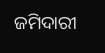ଜମିଦାରୀ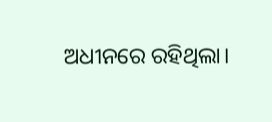ଅଧୀନରେ ରହିଥିଲା।